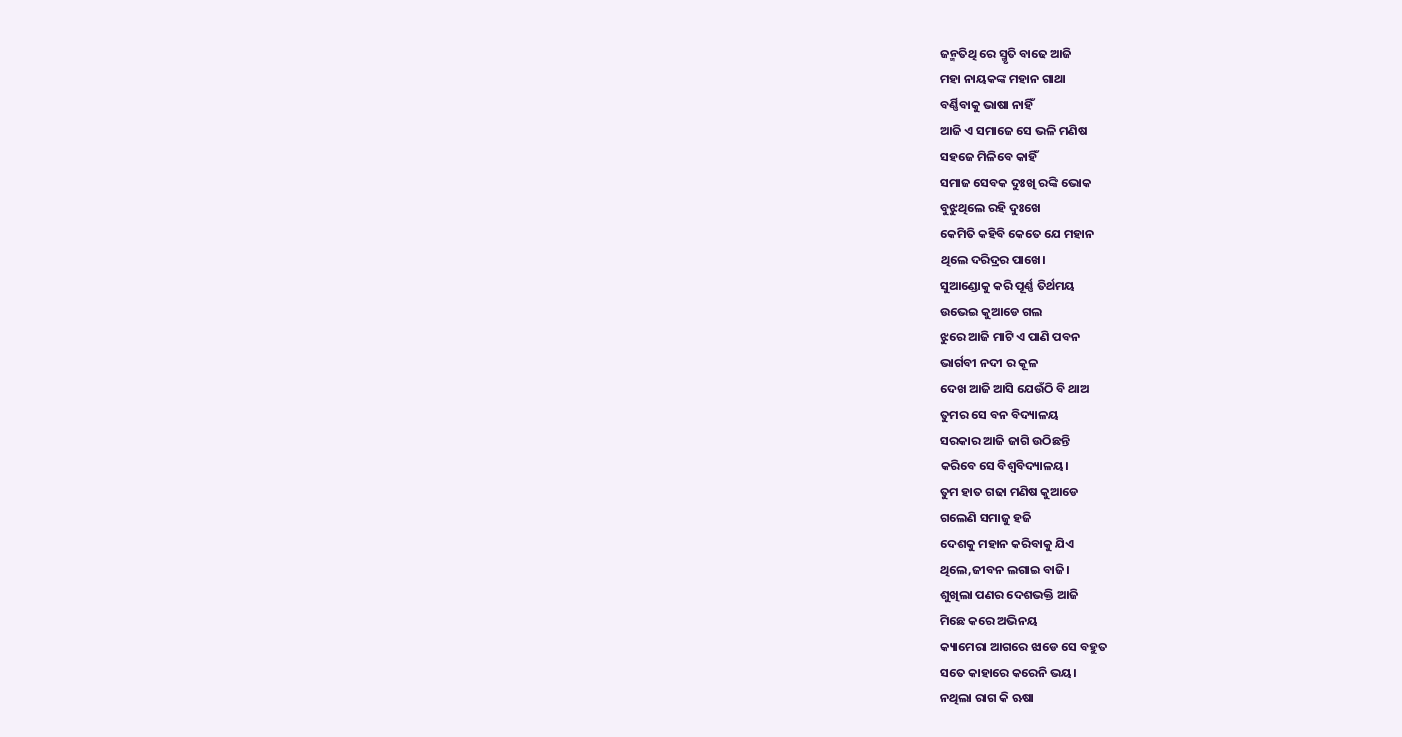ଜନ୍ମତିଥି ରେ ସ୍ମୃତି ବାଢେ ଆଜି
ମହା ନାୟକଙ୍କ ମହାନ ଗାଥା
ବର୍ଣ୍ଣିବାକୁ ଭାଷା ନାହିଁ
ଆଜି ଏ ସମାଜେ ସେ ଭଳି ମଣିଷ
ସହଜେ ମିଳିବେ କାହିଁ
ସମାଜ ସେବକ ଦୁଃଖି ରଙ୍କି ଭୋକ
ବୁଝୁଥିଲେ ରହି ଦୁଃଖେ
କେମିତି କହିବି କେତେ ଯେ ମହାନ
ଥିଲେ ଦରିଦ୍ରର ପାଖେ।
ସୁଆଣ୍ଡୋକୁ କରି ପୂର୍ଣ୍ଣ ତିର୍ଥମୟ
ଉଭେଇ କୁଆଡେ ଗଲ
ଝୁରେ ଆଜି ମାଟି ଏ ପାଣି ପବନ
ଭାର୍ଗବୀ ନଦୀ ର କୂଳ
ଦେଖ ଆଜି ଆସି ଯେଉଁଠି ବି ଥାଅ
ତୁମର ସେ ବନ ବିଦ୍ୟାଳୟ
ସରକାର ଆଜି ଜାଗି ଉଠିଛନ୍ତି
କରିବେ ସେ ବିଶ୍ୱବିଦ୍ୟାଳୟ।
ତୁମ ହାତ ଗଢା ମଣିଷ କୁଆଡେ
ଗଲେଣି ସମାଜୁ ହଜି
ଦେଶକୁ ମହାନ କରିବାକୁ ଯିଏ
ଥିଲେ,ଜୀବନ ଲଗାଇ ବାଜି।
ଶୁଖିଲା ପଣର ଦେଶଭକ୍ତି ଆଜି
ମିଛେ କରେ ଅଭିନୟ
କ୍ୟାମେରା ଆଗରେ ଝାଡେ ସେ ବହୁତ
ସତେ କାହାରେ କରେନି ଭୟ।
ନଥିଲା ରାଗ କି ଋଷା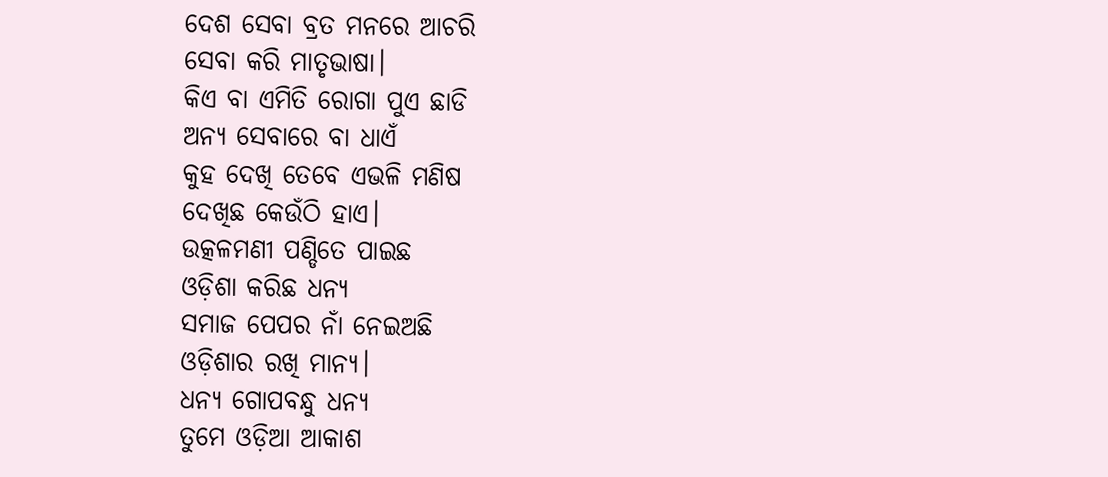ଦେଶ ସେବା ବ୍ରତ ମନରେ ଆଚରି
ସେବା କରି ମାତୃଭାଷା।
କିଏ ବା ଏମିତି ରୋଗା ପୁଏ ଛାଡି
ଅନ୍ୟ ସେବାରେ ବା ଧାଏଁ
କୁହ ଦେଖି ତେବେ ଏଭଳି ମଣିଷ
ଦେଖିଛ କେଉଁଠି ହାଏ।
ଉତ୍କଳମଣୀ ପଣ୍ଡିତେ ପାଇଛ
ଓଡ଼ିଶା କରିଛ ଧନ୍ୟ
ସମାଜ ପେପର ନାଁ ନେଇଅଛି
ଓଡ଼ିଶାର ରଖି ମାନ୍ୟ।
ଧନ୍ୟ ଗୋପବନ୍ଧୁ ଧନ୍ୟ
ତୁମେ ଓଡ଼ିଆ ଆକାଶ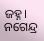ଜହ୍ନ।
ନଗେନ୍ଦ୍ର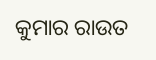କୁମାର ରାଉତ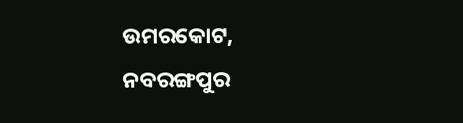ଉମରକୋଟ, ନବରଙ୍ଗପୁର